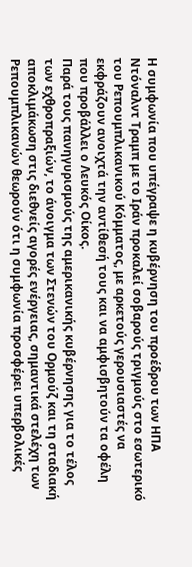Η συμφωνία που υπέγραψε η κυβέρνηση του προέδρου των ΗΠΑ Ντόναλντ Τραμπ με το Ιράν προκαλεί σοβαρούς τριγμούς στο εσωτερικό του Ρεπουμπλικανικού Κόμματος, με αρκετούς γερουσιαστές να εκφράζουν ανοιχτά την αντίθεσή τους και να αμφισβητούν τα οφέλη που προβάλλει ο Λευκός Οίκος.
Παρά τους πανηγυρισμούς της αμερικανικής κυβέρνησης για το τέλος των εχθροπραξιών, το άνοιγμα των Στενών του Ορμούζ και τη σταδιακή αποκλιμάκωση στις διεθνείς αγορές ενέργειας, σημαντικά στελέχη των Ρεπουμπλικανών θεωρούν ότι η συμφωνία προσφέρει υπερβολικές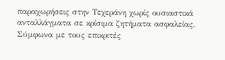παραχωρήσεις στην Τεχεράνη χωρίς ουσιαστικά ανταλλάγματα σε κρίσιμα ζητήματα ασφαλείας.
Σύμφωνα με τους επικριτές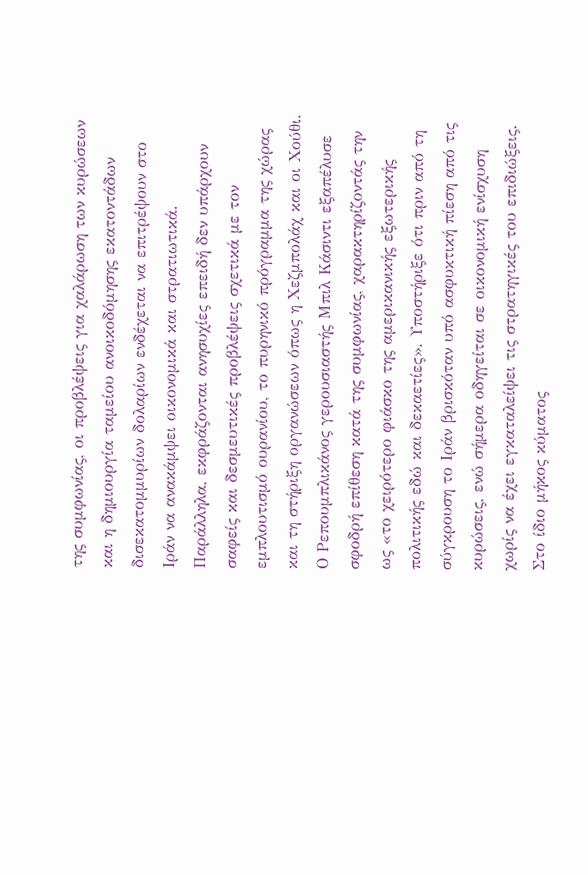της συμφωνίας, οι προβλέψεις για χαλάρωση των κυρώσεων και η δημιουργία ταμείου ανοικοδόμησης εκατοντάδων δισεκατομμυρίων δολαρίων ενδέχεται να επιτρέψουν στο Ιράν να ανακάμψει οικονομικά και στρατιωτικά. Παράλληλα, εκφράζονται ανησυχίες επειδή δεν υπάρχουν σαφείς και δεσμευτικές προβλέψεις σχετικά με τον εμπλουτισμό ουρανίου, το πυρηνικό πρόγραμμα της χώρας και τη στήριξη οργανώσεων όπως η Χεζμπολάχ και οι Χούθι.
Ο Ρεπουμπλικάνος γερουσιαστής Μπιλ Κάσιντι εξαπέλυσε σφοδρή επίθεση κατά της συμφωνίας, χαρακτηρίζοντάς την ως «το χειρότερο φιάσκο της αμερικανικής εξωτερικής πολιτικής εδώ και δεκαετίες». Υποστήριξε ότι πριν από τη σύγκρουση το Ιράν βρισκόταν υπό ασφυκτική πίεση από τις κυρώσεις, ενώ σήμερα οδηγείται σε οικονομική ενίσχυση χωρίς να έχει εγκαταλείψει τις στρατηγικές του επιδιώξεις.
Στο ίδιο μήκος κύματος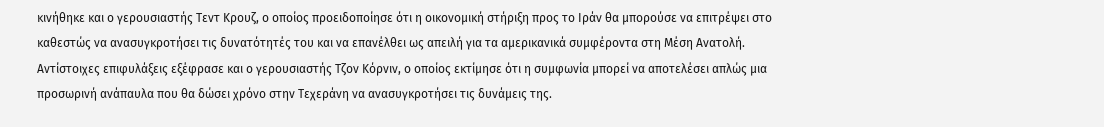κινήθηκε και ο γερουσιαστής Τεντ Κρουζ, ο οποίος προειδοποίησε ότι η οικονομική στήριξη προς το Ιράν θα μπορούσε να επιτρέψει στο καθεστώς να ανασυγκροτήσει τις δυνατότητές του και να επανέλθει ως απειλή για τα αμερικανικά συμφέροντα στη Μέση Ανατολή. Αντίστοιχες επιφυλάξεις εξέφρασε και ο γερουσιαστής Τζον Κόρνιν, ο οποίος εκτίμησε ότι η συμφωνία μπορεί να αποτελέσει απλώς μια προσωρινή ανάπαυλα που θα δώσει χρόνο στην Τεχεράνη να ανασυγκροτήσει τις δυνάμεις της.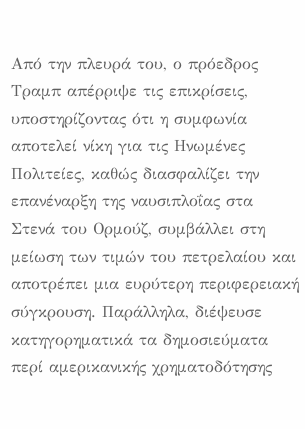Από την πλευρά του, ο πρόεδρος Τραμπ απέρριψε τις επικρίσεις, υποστηρίζοντας ότι η συμφωνία αποτελεί νίκη για τις Ηνωμένες Πολιτείες, καθώς διασφαλίζει την επανέναρξη της ναυσιπλοΐας στα Στενά του Ορμούζ, συμβάλλει στη μείωση των τιμών του πετρελαίου και αποτρέπει μια ευρύτερη περιφερειακή σύγκρουση. Παράλληλα, διέψευσε κατηγορηματικά τα δημοσιεύματα περί αμερικανικής χρηματοδότησης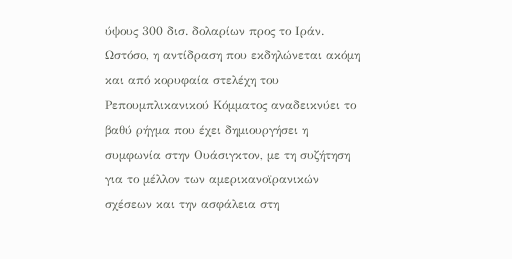ύψους 300 δισ. δολαρίων προς το Ιράν.
Ωστόσο, η αντίδραση που εκδηλώνεται ακόμη και από κορυφαία στελέχη του Ρεπουμπλικανικού Κόμματος αναδεικνύει το βαθύ ρήγμα που έχει δημιουργήσει η συμφωνία στην Ουάσιγκτον, με τη συζήτηση για το μέλλον των αμερικανοϊρανικών σχέσεων και την ασφάλεια στη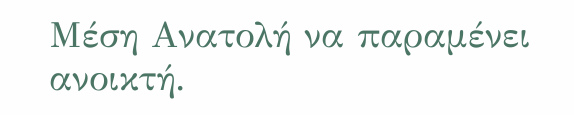Μέση Ανατολή να παραμένει ανοικτή.